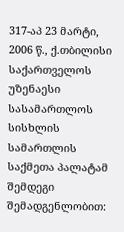317-აპ 23 მარტი, 2006 წ.‚ ქ.თბილისი
საქართველოს უზენაესი სასამართლოს სისხლის სამართლის საქმეთა პალატამ შემდეგი შემადგენლობით: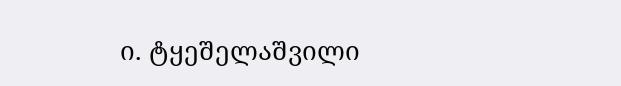ი. ტყეშელაშვილი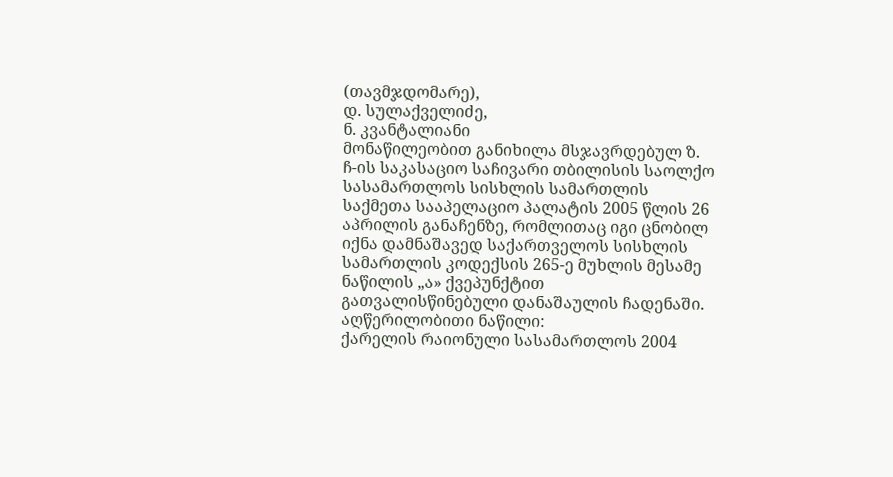(თავმჯდომარე),
დ. სულაქველიძე,
ნ. კვანტალიანი
მონაწილეობით განიხილა მსჯავრდებულ ზ. ჩ-ის საკასაციო საჩივარი თბილისის საოლქო სასამართლოს სისხლის სამართლის საქმეთა სააპელაციო პალატის 2005 წლის 26 აპრილის განაჩენზე, რომლითაც იგი ცნობილ იქნა დამნაშავედ საქართველოს სისხლის სამართლის კოდექსის 265-ე მუხლის მესამე ნაწილის „ა» ქვეპუნქტით გათვალისწინებული დანაშაულის ჩადენაში.
აღწერილობითი ნაწილი:
ქარელის რაიონული სასამართლოს 2004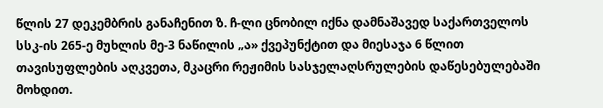წლის 27 დეკემბრის განაჩენით ზ. ჩ-ლი ცნობილ იქნა დამნაშავედ საქართველოს სსკ-ის 265-ე მუხლის მე-3 ნაწილის „ა» ქვეპუნქტით და მიესაჯა 6 წლით თავისუფლების აღკვეთა, მკაცრი რეჟიმის სასჯელაღსრულების დაწესებულებაში მოხდით.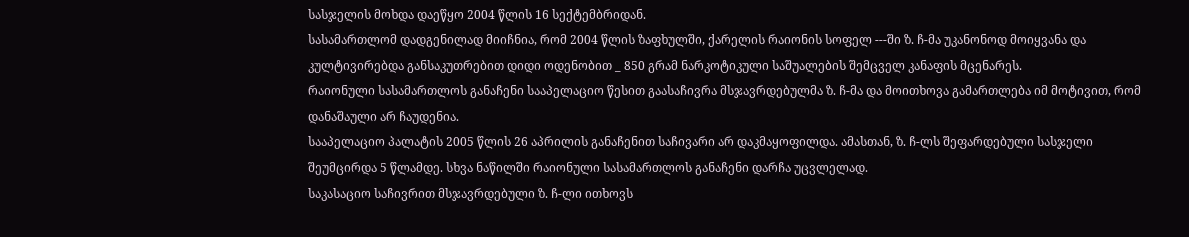სასჯელის მოხდა დაეწყო 2004 წლის 16 სექტემბრიდან.
სასამართლომ დადგენილად მიიჩნია, რომ 2004 წლის ზაფხულში, ქარელის რაიონის სოფელ ---ში ზ. ჩ-მა უკანონოდ მოიყვანა და კულტივირებდა განსაკუთრებით დიდი ოდენობით _ 850 გრამ ნარკოტიკული საშუალების შემცველ კანაფის მცენარეს.
რაიონული სასამართლოს განაჩენი სააპელაციო წესით გაასაჩივრა მსჯავრდებულმა ზ. ჩ-მა და მოითხოვა გამართლება იმ მოტივით, რომ დანაშაული არ ჩაუდენია.
სააპელაციო პალატის 2005 წლის 26 აპრილის განაჩენით საჩივარი არ დაკმაყოფილდა. ამასთან, ზ. ჩ-ლს შეფარდებული სასჯელი შეუმცირდა 5 წლამდე. სხვა ნაწილში რაიონული სასამართლოს განაჩენი დარჩა უცვლელად.
საკასაციო საჩივრით მსჯავრდებული ზ. ჩ-ლი ითხოვს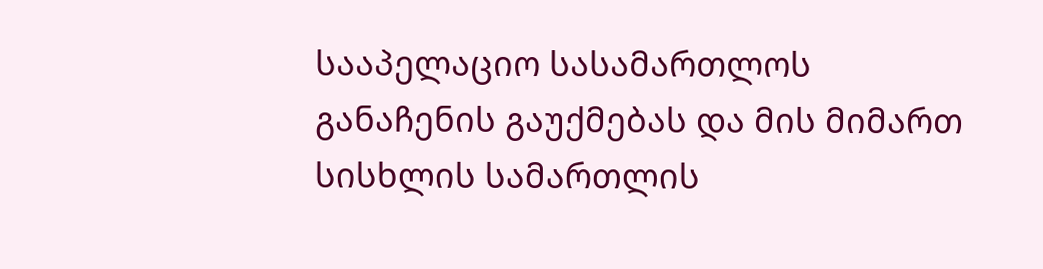სააპელაციო სასამართლოს განაჩენის გაუქმებას და მის მიმართ სისხლის სამართლის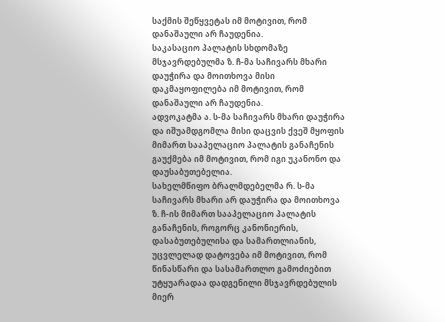საქმის შეწყვეტას იმ მოტივით, რომ დანაშაული არ ჩაუდენია.
საკასაციო პალატის სხდომაზე მსჯავრდებულმა ზ. ჩ-მა საჩივარს მხარი დაუჭირა და მოითხოვა მისი დაკმაყოფილება იმ მოტივით, რომ დანაშაული არ ჩაუდენია.
ადვოკატმა ა. ს-მა საჩივარს მხარი დაუჭირა და იშუამდგომლა მისი დაცვის ქვეშ მყოფის მიმართ სააპელაციო პალატის განაჩენის გაუქმება იმ მოტივით, რომ იგი უკანონო და დაუსაბუთებელია.
სახელმწიფო ბრალმდებელმა რ. ს-მა საჩივარს მხარი არ დაუჭირა და მოითხოვა ზ. ჩ-ის მიმართ სააპელაციო პალატის განაჩენის, როგორც კანონიერის, დასაბუთებულისა და სამართლიანის, უცვლელად დატოვება იმ მოტივით, რომ წინასწარი და სასამართლო გამოძიებით უტყუარადაა დადგენილი მსჯავრდებულის მიერ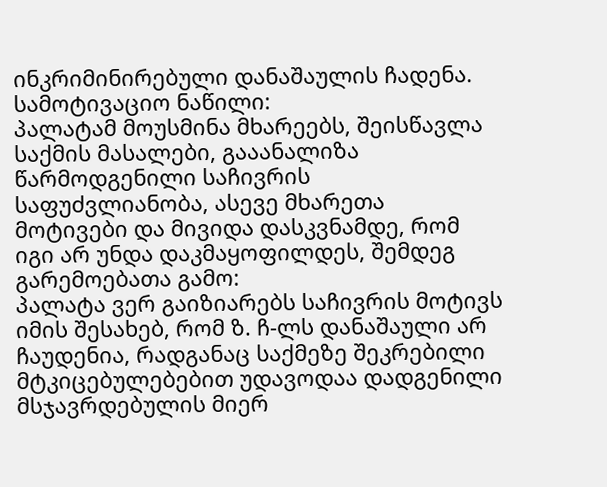ინკრიმინირებული დანაშაულის ჩადენა.
სამოტივაციო ნაწილი:
პალატამ მოუსმინა მხარეებს, შეისწავლა საქმის მასალები, გააანალიზა წარმოდგენილი საჩივრის საფუძვლიანობა, ასევე მხარეთა მოტივები და მივიდა დასკვნამდე, რომ იგი არ უნდა დაკმაყოფილდეს, შემდეგ გარემოებათა გამო:
პალატა ვერ გაიზიარებს საჩივრის მოტივს იმის შესახებ, რომ ზ. ჩ-ლს დანაშაული არ ჩაუდენია, რადგანაც საქმეზე შეკრებილი მტკიცებულებებით უდავოდაა დადგენილი მსჯავრდებულის მიერ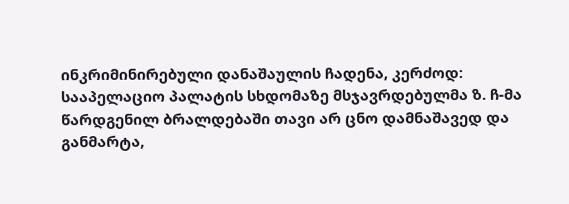ინკრიმინირებული დანაშაულის ჩადენა, კერძოდ:
სააპელაციო პალატის სხდომაზე მსჯავრდებულმა ზ. ჩ-მა წარდგენილ ბრალდებაში თავი არ ცნო დამნაშავედ და განმარტა,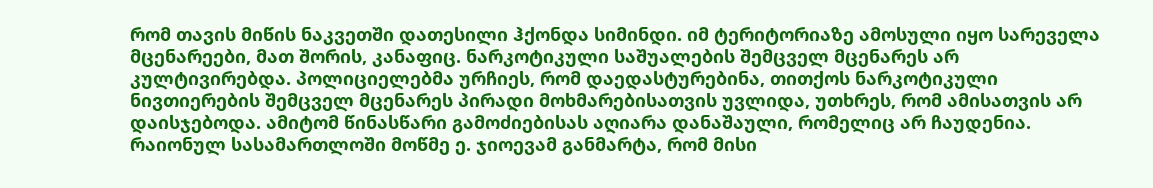რომ თავის მიწის ნაკვეთში დათესილი ჰქონდა სიმინდი. იმ ტერიტორიაზე ამოსული იყო სარეველა მცენარეები, მათ შორის, კანაფიც. ნარკოტიკული საშუალების შემცველ მცენარეს არ კულტივირებდა. პოლიციელებმა ურჩიეს, რომ დაედასტურებინა, თითქოს ნარკოტიკული ნივთიერების შემცველ მცენარეს პირადი მოხმარებისათვის უვლიდა, უთხრეს, რომ ამისათვის არ დაისჯებოდა. ამიტომ წინასწარი გამოძიებისას აღიარა დანაშაული, რომელიც არ ჩაუდენია.
რაიონულ სასამართლოში მოწმე ე. ჯიოევამ განმარტა, რომ მისი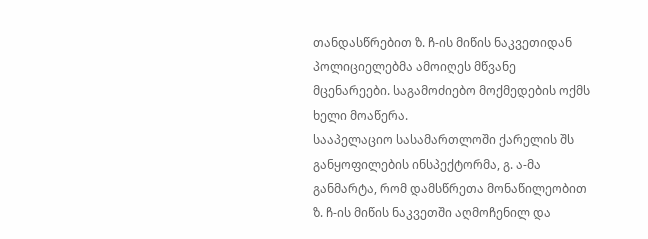თანდასწრებით ზ. ჩ-ის მიწის ნაკვეთიდან პოლიციელებმა ამოიღეს მწვანე მცენარეები. საგამოძიებო მოქმედების ოქმს ხელი მოაწერა.
სააპელაციო სასამართლოში ქარელის შს განყოფილების ინსპექტორმა, გ. ა-მა განმარტა, რომ დამსწრეთა მონაწილეობით ზ. ჩ-ის მიწის ნაკვეთში აღმოჩენილ და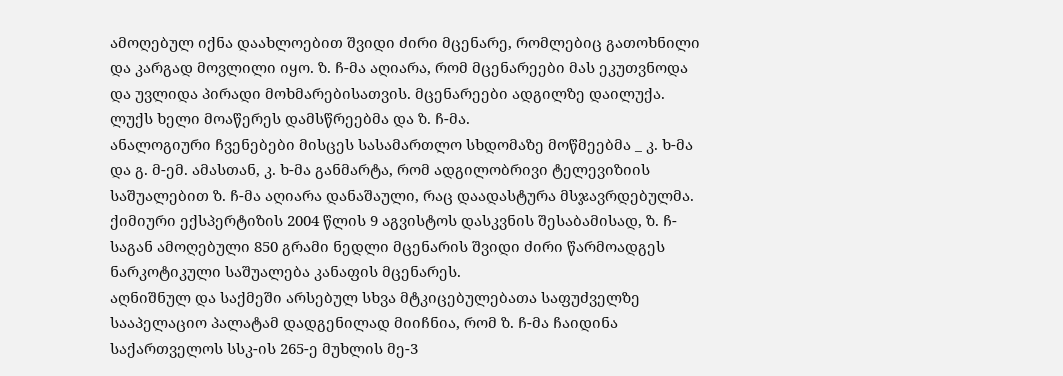ამოღებულ იქნა დაახლოებით შვიდი ძირი მცენარე, რომლებიც გათოხნილი და კარგად მოვლილი იყო. ზ. ჩ-მა აღიარა, რომ მცენარეები მას ეკუთვნოდა და უვლიდა პირადი მოხმარებისათვის. მცენარეები ადგილზე დაილუქა. ლუქს ხელი მოაწერეს დამსწრეებმა და ზ. ჩ-მა.
ანალოგიური ჩვენებები მისცეს სასამართლო სხდომაზე მოწმეებმა _ კ. ხ-მა და გ. მ-ემ. ამასთან, კ. ხ-მა განმარტა, რომ ადგილობრივი ტელევიზიის საშუალებით ზ. ჩ-მა აღიარა დანაშაული, რაც დაადასტურა მსჯავრდებულმა.
ქიმიური ექსპერტიზის 2004 წლის 9 აგვისტოს დასკვნის შესაბამისად, ზ. ჩ-საგან ამოღებული 850 გრამი ნედლი მცენარის შვიდი ძირი წარმოადგეს ნარკოტიკული საშუალება კანაფის მცენარეს.
აღნიშნულ და საქმეში არსებულ სხვა მტკიცებულებათა საფუძველზე სააპელაციო პალატამ დადგენილად მიიჩნია, რომ ზ. ჩ-მა ჩაიდინა საქართველოს სსკ-ის 265-ე მუხლის მე-3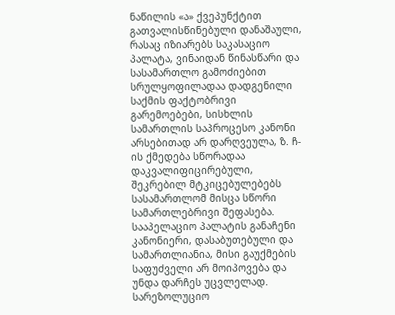ნაწილის «ა» ქვეპუნქტით გათვალისწინებული დანაშაული, რასაც იზიარებს საკასაციო პალატა, ვინაიდან წინასწარი და სასამართლო გამოძიებით სრულყოფილადაა დადგენილი საქმის ფაქტობრივი გარემოებები, სისხლის სამართლის საპროცესო კანონი არსებითად არ დარღვეულა, ზ. ჩ-ის ქმედება სწორადაა დაკვალიფიცირებული, შეკრებილ მტკიცებულებებს სასამართლომ მისცა სწორი სამართლებრივი შეფასება. სააპელაციო პალატის განაჩენი კანონიერი, დასაბუთებული და სამართლიანია, მისი გაუქმების საფუძველი არ მოიპოვება და უნდა დარჩეს უცვლელად.
სარეზოლუციო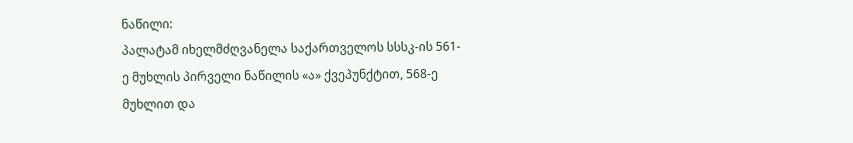ნაწილი:
პალატამ იხელმძღვანელა საქართველოს სსსკ-ის 561-ე მუხლის პირველი ნაწილის «ა» ქვეპუნქტით, 568-ე მუხლით და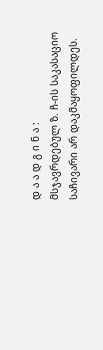დ ა ა დ გ ი ნ ა :
მსჯავრდებულ ზ. ჩ-ის საკასაციო საჩივარი არ დაკმაყოფილდეს.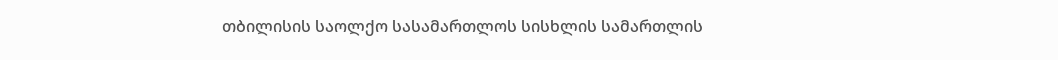თბილისის საოლქო სასამართლოს სისხლის სამართლის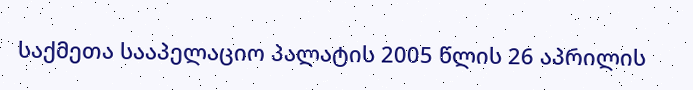საქმეთა სააპელაციო პალატის 2005 წლის 26 აპრილის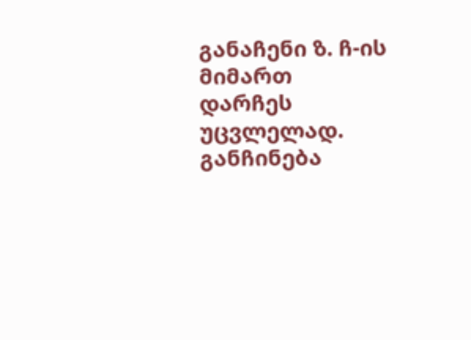განაჩენი ზ. ჩ-ის მიმართ დარჩეს უცვლელად.
განჩინება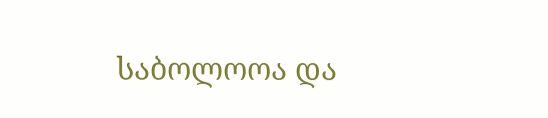საბოლოოა და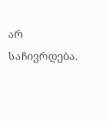არ საჩივრდება.